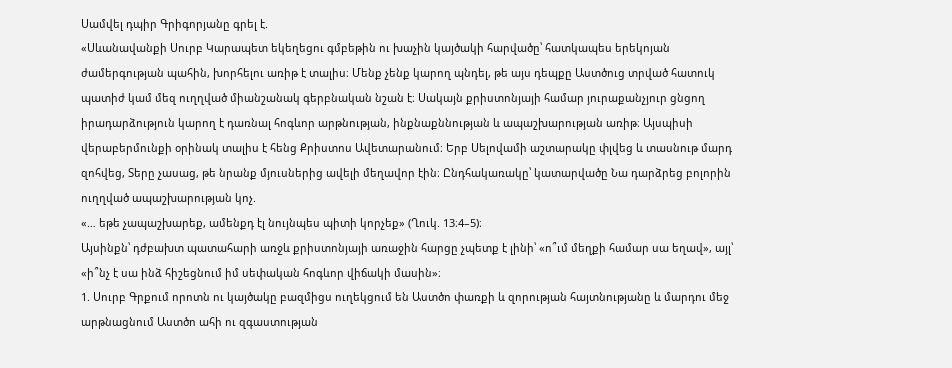Սամվել դպիր Գրիգորյանը գրել է.
«Սևանավանքի Սուրբ Կարապետ եկեղեցու գմբեթին ու խաչին կայծակի հարվածը՝ հատկապես երեկոյան ժամերգության պահին, խորհելու առիթ է տալիս։ Մենք չենք կարող պնդել, թե այս դեպքը Աստծուց տրված հատուկ պատիժ կամ մեզ ուղղված միանշանակ գերբնական նշան է։ Սակայն քրիստոնյայի համար յուրաքանչյուր ցնցող իրադարձություն կարող է դառնալ հոգևոր արթնության, ինքնաքննության և ապաշխարության առիթ։ Այսպիսի վերաբերմունքի օրինակ տալիս է հենց Քրիստոս Ավետարանում։ Երբ Սելովամի աշտարակը փլվեց և տասնութ մարդ զոհվեց, Տերը չասաց, թե նրանք մյուսներից ավելի մեղավոր էին։ Ընդհակառակը՝ կատարվածը Նա դարձրեց բոլորին ուղղված ապաշխարության կոչ.
«… եթե չապաշխարեք, ամենքդ էլ նույնպես պիտի կորչեք» (Ղուկ. 13։4–5)։
Այսինքն՝ դժբախտ պատահարի առջև քրիստոնյայի առաջին հարցը չպետք է լինի՝ «ո՞ւմ մեղքի համար սա եղավ», այլ՝ «ի՞նչ է սա ինձ հիշեցնում իմ սեփական հոգևոր վիճակի մասին»։
1. Սուրբ Գրքում որոտն ու կայծակը բազմիցս ուղեկցում են Աստծո փառքի և զորության հայտնությանը և մարդու մեջ արթնացնում Աստծո ահի ու զգաստության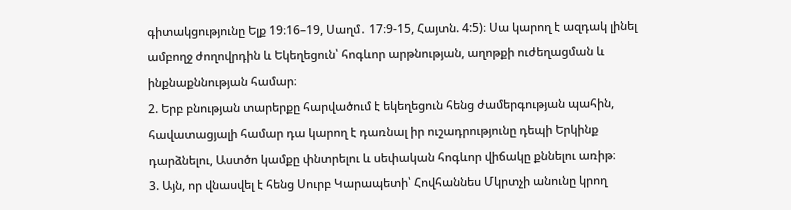գիտակցությունը Ելք 19։16–19, Սաղմ․ 17։9-15, Հայտն. 4:5)։ Սա կարող է ազդակ լինել ամբողջ ժողովրդին և Եկեղեցուն՝ հոգևոր արթնության, աղոթքի ուժեղացման և ինքնաքննության համար։
2. Երբ բնության տարերքը հարվածում է եկեղեցուն հենց ժամերգության պահին, հավատացյալի համար դա կարող է դառնալ իր ուշադրությունը դեպի Երկինք դարձնելու, Աստծո կամքը փնտրելու և սեփական հոգևոր վիճակը քննելու առիթ։
3. Այն, որ վնասվել է հենց Սուրբ Կարապետի՝ Հովհաննես Մկրտչի անունը կրող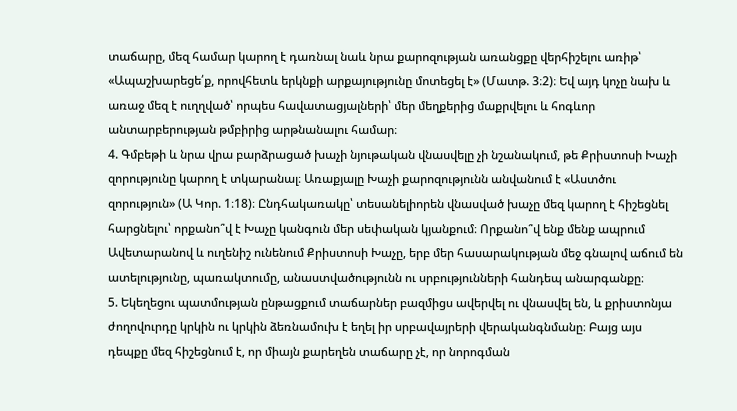տաճարը, մեզ համար կարող է դառնալ նաև նրա քարոզության առանցքը վերհիշելու առիթ՝ «Ապաշխարեցե՛ք, որովհետև երկնքի արքայությունը մոտեցել է» (Մատթ. 3։2)։ Եվ այդ կոչը նախ և առաջ մեզ է ուղղված՝ որպես հավատացյալների՝ մեր մեղքերից մաքրվելու և հոգևոր անտարբերության թմբիրից արթնանալու համար։
4. Գմբեթի և նրա վրա բարձրացած խաչի նյութական վնասվելը չի նշանակում, թե Քրիստոսի Խաչի զորությունը կարող է տկարանալ։ Առաքյալը Խաչի քարոզությունն անվանում է «Աստծու զորություն» (Ա Կոր. 1։18)։ Ընդհակառակը՝ տեսանելիորեն վնասված խաչը մեզ կարող է հիշեցնել հարցնելու՝ որքանո՞վ է Խաչը կանգուն մեր սեփական կյանքում։ Որքանո՞վ ենք մենք ապրում Ավետարանով և ուղենիշ ունենում Քրիստոսի Խաչը, երբ մեր հասարակության մեջ գնալով աճում են ատելությունը, պառակտումը, անաստվածությունն ու սրբությունների հանդեպ անարգանքը։
5. Եկեղեցու պատմության ընթացքում տաճարներ բազմիցս ավերվել ու վնասվել են, և քրիստոնյա ժողովուրդը կրկին ու կրկին ձեռնամուխ է եղել իր սրբավայրերի վերականգնմանը։ Բայց այս դեպքը մեզ հիշեցնում է, որ միայն քարեղեն տաճարը չէ, որ նորոգման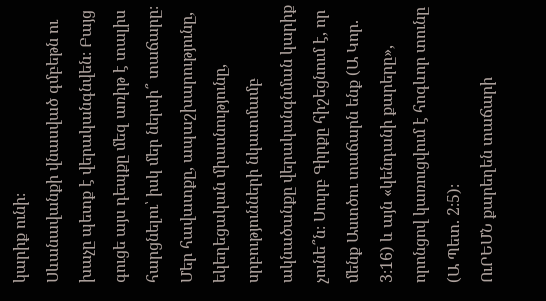կարիք ունի։
Սևանավանքի վնասված գմբեթն ու խաչը պետք է վերականգնվեն։ Բայց գուցե այս դեպքը մեզ առիթ է տալիս հարցնելու՝ իսկ մեր ներսի՞ տաճարը։ Մեր հավատքը, ապաշխարությունը, եկեղեցական միասնությունը, սրբությունների նկատմամբ ակնածանքը վերականգնման կարիք չունե՞ն։ Սուրբ Գիրքը հիշեցնում է, որ մենք Աստծու տաճարն ենք (Ա Կոր. 3։16) և այն «կենդանի քարերը», որոնցով կառուցվում է հոգևոր տունը (Ա Պետ. 2։5)։
ՈւՐԵՄՆ քարեղեն տաճարի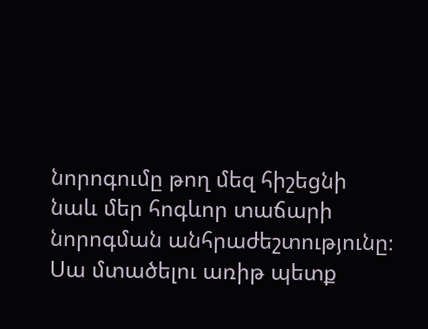նորոգումը թող մեզ հիշեցնի նաև մեր հոգևոր տաճարի նորոգման անհրաժեշտությունը։ Սա մտածելու առիթ պետք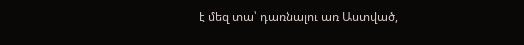է մեզ տա՝ դառնալու առ Աստված,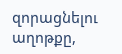զորացնելու աղոթքը,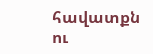հավատքն ու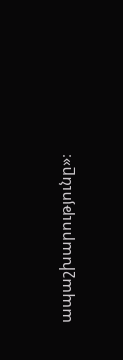ապաշխարությունը»։